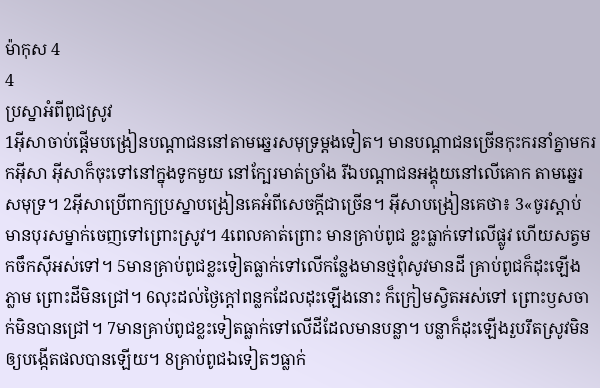ម៉ាកុស 4
4
ប្រស្នាអំពីពូជស្រូវ
1អ៊ីសាចាប់ផ្ដើមបង្រៀនបណ្ដាជននៅតាមឆ្នេរសមុទ្រម្ដងទៀត។ មានបណ្ដាជនច្រើនកុះករនាំគ្នាមករកអ៊ីសា អ៊ីសាក៏ចុះទៅនៅក្នុងទូកមួយ នៅក្បែរមាត់ច្រាំង រីឯបណ្ដាជនអង្គុយនៅលើគោក តាមឆ្នេរសមុទ្រ។ 2អ៊ីសាប្រើពាក្យប្រស្នាបង្រៀនគេអំពីសេចក្ដីជាច្រើន។ អ៊ីសាបង្រៀនគេថា៖ 3«ចូរស្ដាប់ មានបុរសម្នាក់ចេញទៅព្រោះស្រូវ។ 4ពេលគាត់ព្រោះ មានគ្រាប់ពូជ ខ្លះធ្លាក់ទៅលើផ្លូវ ហើយសត្វមកចឹកស៊ីអស់ទៅ។ 5មានគ្រាប់ពូជខ្លះទៀតធ្លាក់ទៅលើកន្លែងមានថ្មពុំសូវមានដី គ្រាប់ពូជក៏ដុះឡើងភ្លាម ព្រោះដីមិនជ្រៅ។ 6លុះដល់ថ្ងៃក្ដៅពន្លកដែលដុះឡើងនោះ ក៏ក្រៀមស្វិតអស់ទៅ ព្រោះឫសចាក់មិនបានជ្រៅ។ 7មានគ្រាប់ពូជខ្លះទៀតធ្លាក់ទៅលើដីដែលមានបន្លា។ បន្លាក៏ដុះឡើងរួបរឹតស្រូវមិនឲ្យបង្កើតផលបានឡើយ។ 8គ្រាប់ពូជឯទៀតៗធ្លាក់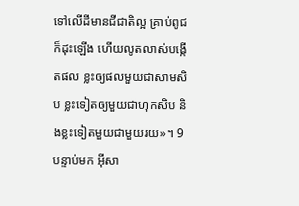ទៅលើដីមានជីជាតិល្អ គ្រាប់ពូជក៏ដុះឡើង ហើយលូតលាស់បង្កើតផល ខ្លះឲ្យផលមួយជាសាមសិប ខ្លះទៀតឲ្យមួយជាហុកសិប និងខ្លះទៀតមួយជាមួយរយ»។ 9បន្ទាប់មក អ៊ីសា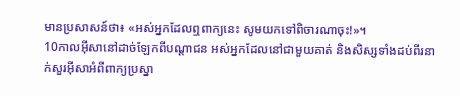មានប្រសាសន៍ថា៖ «អស់អ្នកដែលឮពាក្យនេះ សូមយកទៅពិចារណាចុះ!»។
10កាលអ៊ីសានៅដាច់ឡែកពីបណ្ដាជន អស់អ្នកដែលនៅជាមួយគាត់ និងសិស្សទាំងដប់ពីរនាក់សួរអ៊ីសាអំពីពាក្យប្រស្នា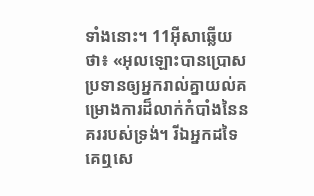ទាំងនោះ។ 11អ៊ីសាឆ្លើយថា៖ «អុលឡោះបានប្រោសប្រទានឲ្យអ្នករាល់គ្នាយល់គម្រោងការដ៏លាក់កំបាំងនៃនគររបស់ទ្រង់។ រីឯអ្នកដទៃ គេឮសេ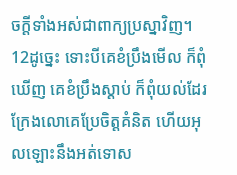ចក្ដីទាំងអស់ជាពាក្យប្រស្នាវិញ។ 12ដូច្នេះ ទោះបីគេខំប្រឹងមើល ក៏ពុំឃើញ គេខំប្រឹងស្ដាប់ ក៏ពុំយល់ដែរ ក្រែងលោគេប្រែចិត្ដគំនិត ហើយអុលឡោះនឹងអត់ទោស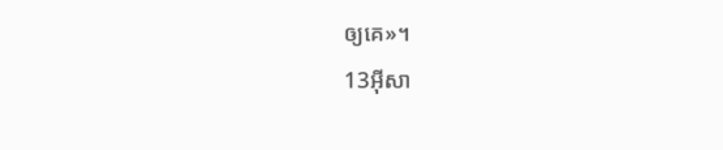ឲ្យគេ»។
13អ៊ីសា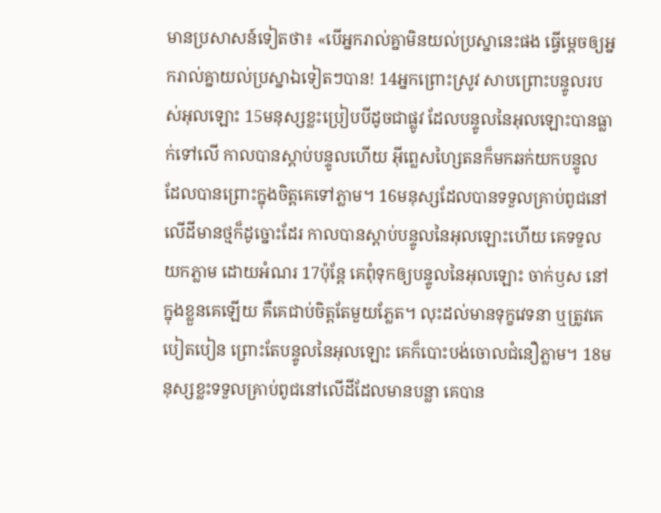មានប្រសាសន៍ទៀតថា៖ «បើអ្នករាល់គ្នាមិនយល់ប្រស្នានេះផង ធ្វើម្ដេចឲ្យអ្នករាល់គ្នាយល់ប្រស្នាឯទៀតៗបាន! 14អ្នកព្រោះស្រូវ សាបព្រោះបន្ទូលរបស់អុលឡោះ 15មនុស្សខ្លះប្រៀបបីដូចជាផ្លូវ ដែលបន្ទូលនៃអុលឡោះបានធ្លាក់ទៅលើ កាលបានស្ដាប់បន្ទូលហើយ អ៊ីព្លេសហ្សៃតនក៏មកឆក់យកបន្ទូល ដែលបានព្រោះក្នុងចិត្ដគេទៅភ្លាម។ 16មនុស្សដែលបានទទួលគ្រាប់ពូជនៅលើដីមានថ្មក៏ដូច្នោះដែរ កាលបានស្ដាប់បន្ទូលនៃអុលឡោះហើយ គេទទួលយកភ្លាម ដោយអំណរ 17ប៉ុន្ដែ គេពុំទុកឲ្យបន្ទូលនៃអុលឡោះ ចាក់ឫស នៅក្នុងខ្លួនគេឡើយ គឺគេជាប់ចិត្ដតែមួយភ្លែត។ លុះដល់មានទុក្ខវេទនា ឬត្រូវគេបៀតបៀន ព្រោះតែបន្ទូលនៃអុលឡោះ គេក៏បោះបង់ចោលជំនឿភ្លាម។ 18មនុស្សខ្លះទទួលគ្រាប់ពូជនៅលើដីដែលមានបន្លា គេបាន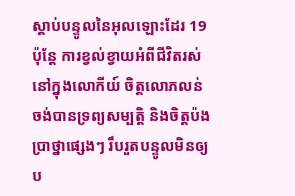ស្ដាប់បន្ទូលនៃអុលឡោះដែរ 19ប៉ុន្ដែ ការខ្វល់ខ្វាយអំពីជីវិតរស់នៅក្នុងលោកីយ៍ ចិត្ដលោភលន់ចង់បានទ្រព្យសម្បត្តិ និងចិត្ដប៉ងប្រាថ្នាផ្សេងៗ រឹបរួតបន្ទូលមិនឲ្យប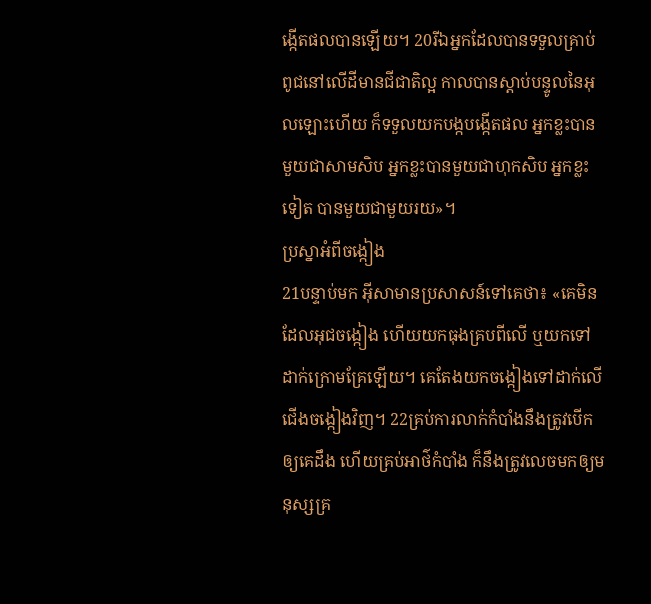ង្កើតផលបានឡើយ។ 20រីឯអ្នកដែលបានទទួលគ្រាប់ពូជនៅលើដីមានជីជាតិល្អ កាលបានស្ដាប់បន្ទូលនៃអុលឡោះហើយ ក៏ទទួលយកបង្កបង្កើតផល អ្នកខ្លះបានមួយជាសាមសិប អ្នកខ្លះបានមួយជាហុកសិប អ្នកខ្លះទៀត បានមួយជាមួយរយ»។
ប្រស្នាអំពីចង្កៀង
21បន្ទាប់មក អ៊ីសាមានប្រសាសន៍ទៅគេថា៖ «គេមិនដែលអុជចង្កៀង ហើយយកធុងគ្របពីលើ ឬយកទៅដាក់ក្រោមគ្រែឡើយ។ គេតែងយកចង្កៀងទៅដាក់លើជើងចង្កៀងវិញ។ 22គ្រប់ការលាក់កំបាំងនឹងត្រូវបើកឲ្យគេដឹង ហើយគ្រប់អាថ៌កំបាំង ក៏នឹងត្រូវលេចមកឲ្យមនុស្សគ្រ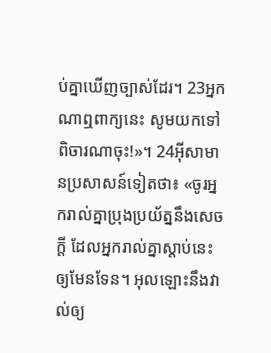ប់គ្នាឃើញច្បាស់ដែរ។ 23អ្នកណាឮពាក្យនេះ សូមយកទៅពិចារណាចុះ!»។ 24អ៊ីសាមានប្រសាសន៍ទៀតថា៖ «ចូរអ្នករាល់គ្នាប្រុងប្រយ័ត្ននឹងសេចក្ដី ដែលអ្នករាល់គ្នាស្ដាប់នេះឲ្យមែនទែន។ អុលឡោះនឹងវាល់ឲ្យ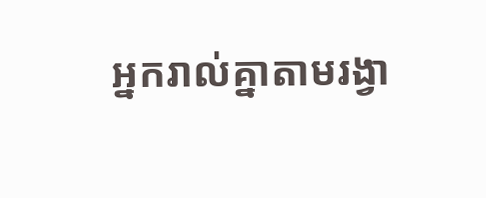អ្នករាល់គ្នាតាមរង្វា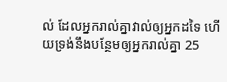ល់ ដែលអ្នករាល់គ្នាវាល់ឲ្យអ្នកដទៃ ហើយទ្រង់នឹងបន្ថែមឲ្យអ្នករាល់គ្នា 25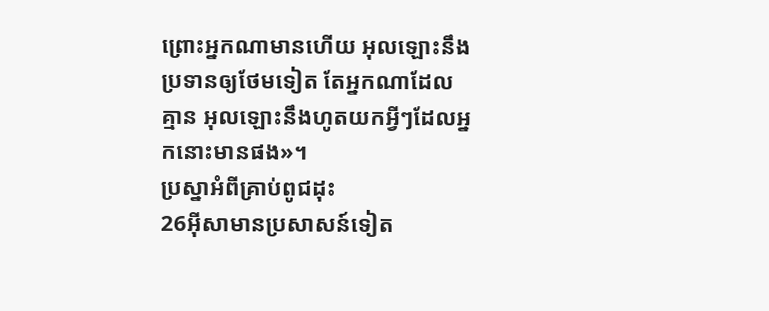ព្រោះអ្នកណាមានហើយ អុលឡោះនឹងប្រទានឲ្យថែមទៀត តែអ្នកណាដែលគ្មាន អុលឡោះនឹងហូតយកអ្វីៗដែលអ្នកនោះមានផង»។
ប្រស្នាអំពីគ្រាប់ពូជដុះ
26អ៊ីសាមានប្រសាសន៍ទៀត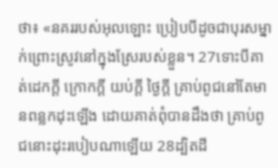ថា៖ «នគររបស់អុលឡោះ ប្រៀបបីដូចជាបុរសម្នាក់ព្រោះស្រូវនៅក្នុងស្រែរបស់ខ្លួន។ 27ទោះបីគាត់ដេកក្ដី ក្រោកក្ដី យប់ក្ដី ថ្ងៃក្ដី គ្រាប់ពូជនៅតែមានពន្លកដុះឡើង ដោយគាត់ពុំបានដឹងថា គ្រាប់ពូជនោះដុះរបៀបណាឡើយ 28ដ្បិតដី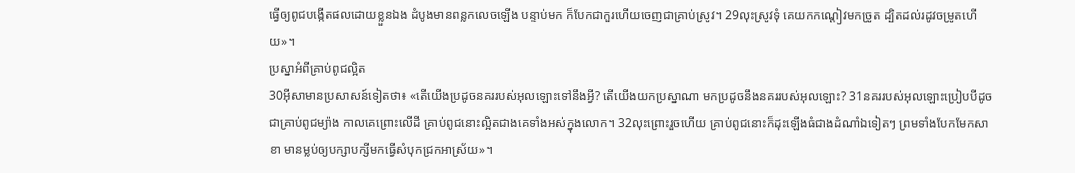ធ្វើឲ្យពូជបង្កើតផលដោយខ្លួនឯង ដំបូងមានពន្លកលេចឡើង បន្ទាប់មក ក៏បែកជាកួរហើយចេញជាគ្រាប់ស្រូវ។ 29លុះស្រូវទុំ គេយកកណ្ដៀវមកច្រូត ដ្បិតដល់រដូវចម្រូតហើយ»។
ប្រស្នាអំពីគ្រាប់ពូជល្អិត
30អ៊ីសាមានប្រសាសន៍ទៀតថា៖ «តើយើងប្រដូចនគររបស់អុលឡោះទៅនឹងអ្វី? តើយើងយកប្រស្នាណា មកប្រដូចនឹងនគររបស់អុលឡោះ? 31នគររបស់អុលឡោះប្រៀបបីដូចជាគ្រាប់ពូជម្យ៉ាង កាលគេព្រោះលើដី គ្រាប់ពូជនោះល្អិតជាងគេទាំងអស់ក្នុងលោក។ 32លុះព្រោះរួចហើយ គ្រាប់ពូជនោះក៏ដុះឡើងធំជាងដំណាំឯទៀតៗ ព្រមទាំងបែកមែកសាខា មានម្លប់ឲ្យបក្សាបក្សីមកធ្វើសំបុកជ្រកអាស្រ័យ»។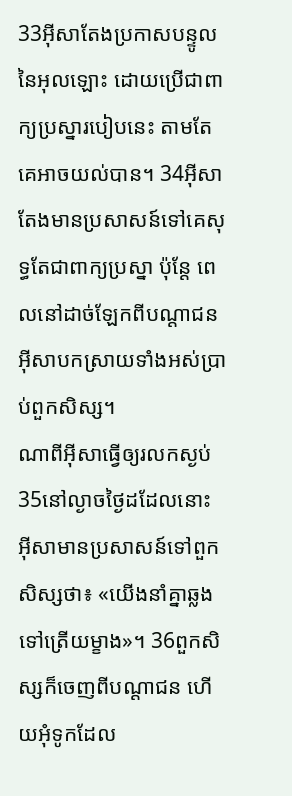33អ៊ីសាតែងប្រកាសបន្ទូលនៃអុលឡោះ ដោយប្រើជាពាក្យប្រស្នារបៀបនេះ តាមតែគេអាចយល់បាន។ 34អ៊ីសាតែងមានប្រសាសន៍ទៅគេសុទ្ធតែជាពាក្យប្រស្នា ប៉ុន្ដែ ពេលនៅដាច់ឡែកពីបណ្ដាជន អ៊ីសាបកស្រាយទាំងអស់ប្រាប់ពួកសិស្ស។
ណាពីអ៊ីសាធ្វើឲ្យរលកស្ងប់
35នៅល្ងាចថ្ងៃដដែលនោះ អ៊ីសាមានប្រសាសន៍ទៅពួកសិស្សថា៖ «យើងនាំគ្នាឆ្លងទៅត្រើយម្ខាង»។ 36ពួកសិស្សក៏ចេញពីបណ្ដាជន ហើយអុំទូកដែល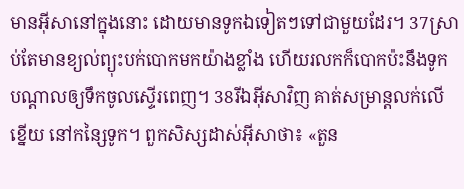មានអ៊ីសានៅក្នុងនោះ ដោយមានទូកឯទៀតៗទៅជាមួយដែរ។ 37ស្រាប់តែមានខ្យល់ព្យុះបក់បោកមកយ៉ាងខ្លាំង ហើយរលកក៏បោកប៉ះនឹងទូក បណ្ដាលឲ្យទឹកចូលស្ទើរពេញ។ 38រីឯអ៊ីសាវិញ គាត់សម្រាន្តលក់លើខ្នើយ នៅកន្សៃទូក។ ពួកសិស្សដាស់អ៊ីសាថា៖ «តួន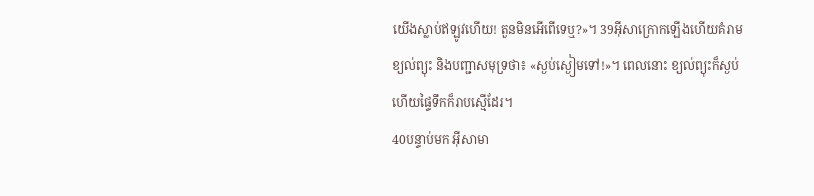យើងស្លាប់ឥឡូវហើយ! តួនមិនអើពើទេឬ?»។ 39អ៊ីសាក្រោកឡើងហើយគំរាមខ្យល់ព្យុះ និងបញ្ជាសមុទ្រថា៖ «ស្ងប់ស្ងៀមទៅ!»។ ពេលនោះ ខ្យល់ព្យុះក៏ស្ងប់ ហើយផ្ទៃទឹកក៏រាបស្មើដែរ។
40បន្ទាប់មក អ៊ីសាមា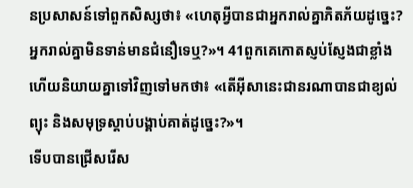នប្រសាសន៍ទៅពួកសិស្សថា៖ «ហេតុអ្វីបានជាអ្នករាល់គ្នាភិតភ័យដូច្នេះ? អ្នករាល់គ្នាមិនទាន់មានជំនឿទេឬ?»។ 41ពួកគេកោតស្ញប់ស្ញែងជាខ្លាំង ហើយនិយាយគ្នាទៅវិញទៅមកថា៖ «តើអ៊ីសានេះជានរណាបានជាខ្យល់ព្យុះ និងសមុទ្រស្ដាប់បង្គាប់គាត់ដូច្នេះ?»។
ទើបបានជ្រើសរើស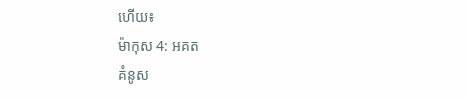ហើយ៖
ម៉ាកុស 4: អគត
គំនូស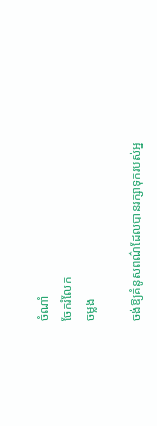ចំណាំ
ចែករំលែក
ចម្លង

ចង់ឱ្យគំនូសពណ៌ដែលបានរក្សាទុករបស់អ្ន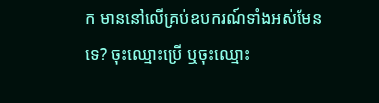ក មាននៅលើគ្រប់ឧបករណ៍ទាំងអស់មែនទេ? ចុះឈ្មោះប្រើ ឬចុះឈ្មោះ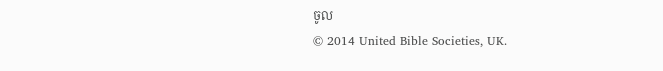ចូល
© 2014 United Bible Societies, UK.